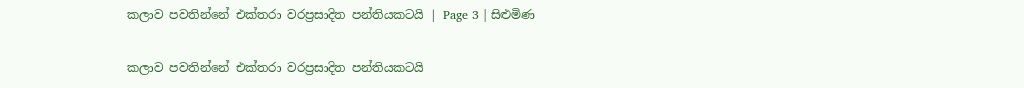කලාව පවතින්නේ එක්තරා වරප්‍රසාදිත පන්තියකටයි | Page 3 | සිළුමිණ

කලාව පවතින්නේ එක්තරා වරප්‍රසාදිත පන්තියකටයි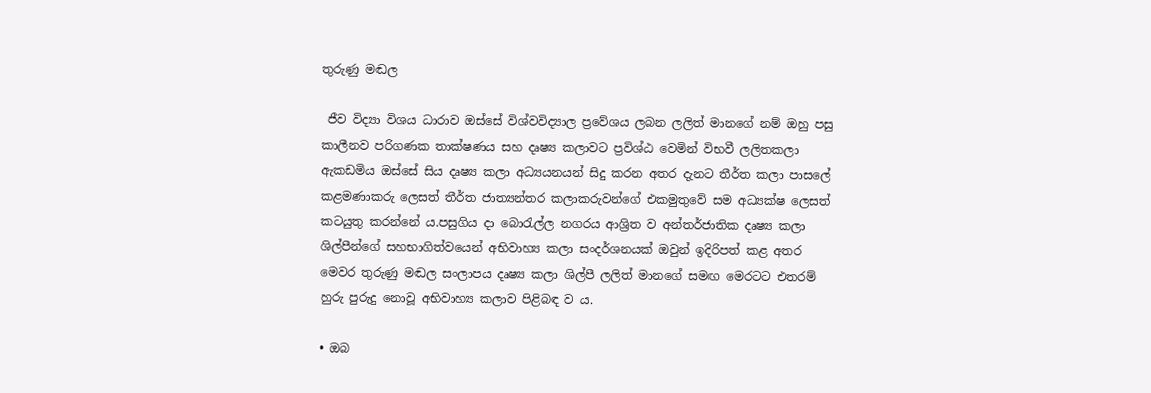තුරුණු මඬල

 ජීව විද්‍යා විශය ධාරාව ඔස්සේ විශ්වවිද්‍යාල ප්‍රවේශය ලබන ලලිත් මානගේ නම් ඔහු පසු කාලීනව පරිගණක තාක්ෂණය සහ දෘෂ්‍ය කලාවට ප්‍රවිශ්ඨ වෙමින් විභවී ලලිතකලා ඇකඩමිය ඔස්සේ සිය දෘෂ්‍ය කලා අධ්‍යයනයන් සිදු කරන අතර දැනට තීර්ත කලා පාසලේ කළමණාකරු ලෙසත් තීර්ත ජාත්‍යන්තර කලාකරුවන්ගේ එකමුතුවේ සම අධ්‍යක්ෂ ලෙසත් කටයුතු කරන්නේ ය.පසුගිය දා බොරැල්ල නගරය ආශ්‍රිත ව අන්තර්ජාතික දෘෂ්‍ය කලා ශිල්පීන්ගේ සහභාගිත්වයෙන් අභිවාහ්‍ය කලා සංදර්ශනයක් ඔවුන් ඉදිරිපත් කළ අතර මෙවර තුරුණු මඬල සංලාපය දෘෂ්‍ය කලා ශිල්පී ලලිත් මානගේ සමඟ මෙරටට එතරම් හුරු පුරුදු නොවූ අභිවාහ්‍ය කලාව පිළිබඳ ව ය.

• ඔබ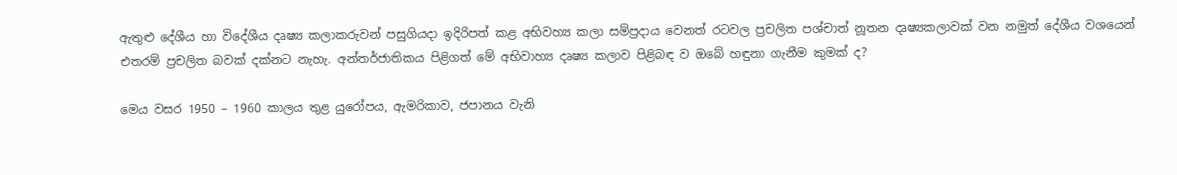ඇතුළු දේශීය හා විදේශීය දෘෂ්‍ය කලාකරුවන් පසුගියදා ඉදිරිපත් කළ අභිවහ්‍ය කලා සම්ප්‍රදාය වෙනත් රටවල ප්‍රචලිත පශ්චාත් නූතන දෘෂ්‍යකලාවක් වන නමුත් දේශීය වශයෙන් එතරම් ප්‍රචලිත බවක් දක්නට නැහැ. අන්තර්ජාතිකය පිළිගත් මේ අභිවාහ්‍ය දෘෂ්‍ය කලාව පිළිබඳ ව ඔබේ හඳුනා ගැනීම කුමක් ද?

මෙය වසර 1950 – 1960 කාලය තුළ යුරෝපය, ඇමරිකාව, ජපානය වැනි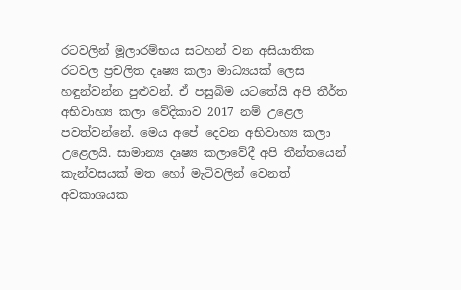රටවලින් මූලාරම්භය සටහන් වන අසියාතික රටවල ප්‍රචලිත දෘෂ්‍ය කලා මාධ්‍යයක් ලෙස හඳුන්වන්න පුළුවන්. ඒ පසුබිම යටතේයි අපි තීර්ත අභිවාහ්‍ය කලා වේදිකාව 2017 නම් උළෙල පවත්වන්නේ. මෙය අපේ දෙවන අභිවාහ්‍ය කලා උළෙලයි. සාමාන්‍ය දෘෂ්‍ය කලාවේදී අපි තීන්තයෙන් කැන්වසයක් මත හෝ මැටිවලින් වෙනත් අවකාශයක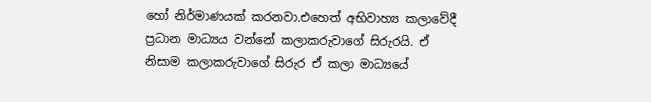හෝ නිර්මාණයක් කරනවා.එහෙත් අභිවාහ්‍ය කලාවේදී ප්‍රධාන මාධ්‍යය වන්නේ කලාකරුවාගේ සිරුරයි. ඒ නිසාම කලාකරුවාගේ සිරුර ඒ කලා මාධ්‍යයේ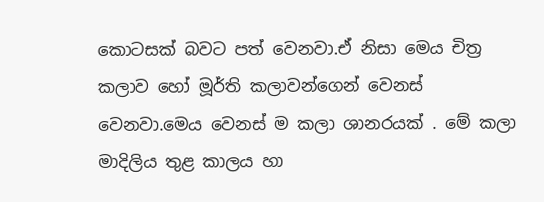කොටසක් බවට පත් වෙනවා.ඒ නිසා මෙය චිත්‍ර කලාව හෝ මූර්ති කලාවන්ගෙන් වෙනස් වෙනවා.මෙය වෙනස් ම කලා ශානරයක් . මේ කලා මාදිලිය තුළ කාලය හා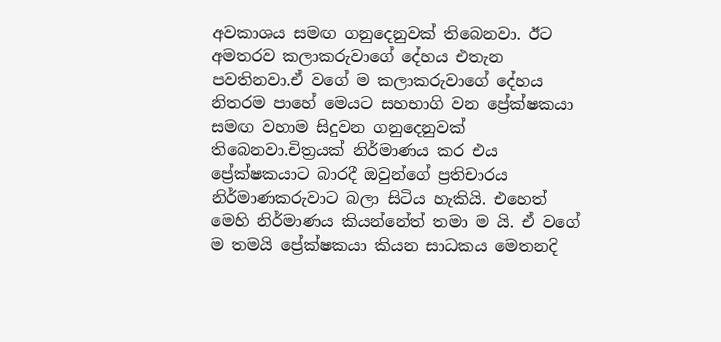අවකාශය සමඟ ගනුදෙනුවක් තිබෙනවා. ඊට අමතරව කලාකරුවාගේ දේහය එතැන පවතිනවා.ඒ වගේ ම කලාකරුවාගේ දේහය නිතරම පාහේ මෙයට සහභාගි වන ප්‍රේක්ෂකයා සමඟ වහාම සිදුවන ගනුදෙනුවක් තිබෙනවා.චිත්‍රයක් නිර්මාණය කර එය ප්‍රේක්ෂකයාට බාරදී ඔවුන්ගේ ප්‍රතිචාරය නිර්මාණකරුවාට බලා සිටිය හැකියි. එහෙත් මෙහි නිර්මාණය කියන්නේත් තමා ම යි. ඒ වගේ ම තමයි ප්‍රේක්ෂකයා කියන සාධකය මෙතනදි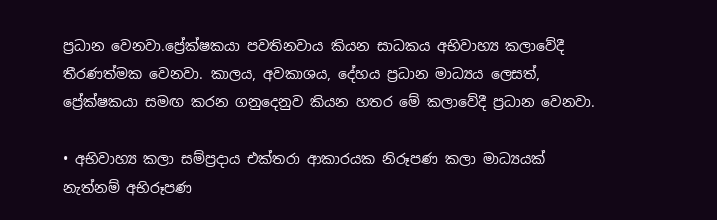ප්‍රධාන වෙනවා.ප්‍රේක්ෂකයා පවතිනවාය කියන සාධකය අභිවාහ්‍ය කලාවේදී තීරණත්මක වෙනවා. කාලය, අවකාශය, දේහය ප්‍රධාන මාධ්‍යය ලෙසත්, ප්‍රේක්ෂකයා සමඟ කරන ගනුදෙනුව කියන හතර මේ කලාවේදී ප්‍රධාන වෙනවා.

• අභිවාහ්‍ය කලා සම්ප්‍රදාය එක්තරා ආකාරයක නිරූපණ කලා මාධ්‍යයක් නැත්නම් අභිරූපණ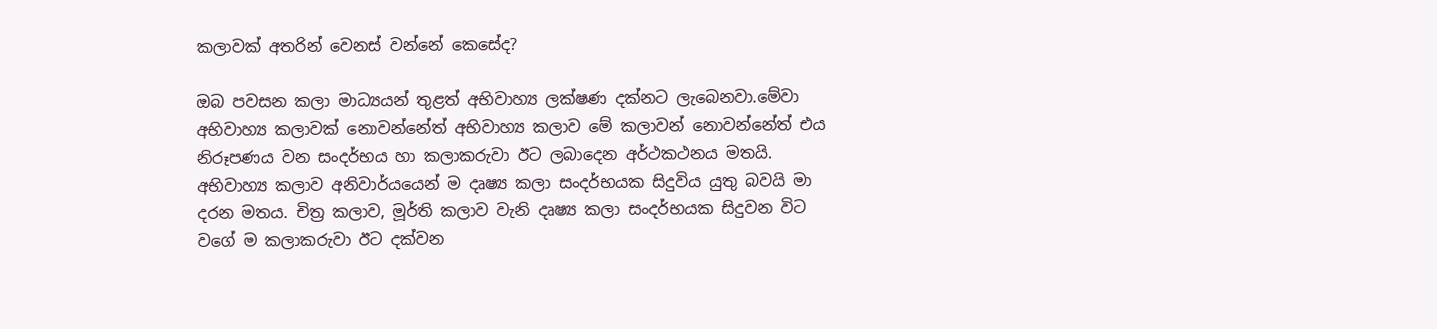කලාවක් අතරින් වෙනස් වන්නේ කෙසේද?

ඔබ පවසන කලා මාධ්‍යයන් තුළත් අභිවාහ්‍ය ලක්ෂණ දක්නට ලැබෙනවා.මේවා අභිවාහ්‍ය කලාවක් නොවන්නේත් අභිවාහ්‍ය කලාව මේ කලාවන් නොවන්නේත් එය නිරූපණය වන සංදර්භය හා කලාකරුවා ඊට ලබාදෙන අර්ථකථනය මතයි. අභිවාහ්‍ය කලාව අනිවාර්යයෙන් ම දෘෂ්‍ය කලා සංදර්භයක සිදුවිය යුතු බවයි මා දරන මතය. චිත්‍ර කලාව, මූර්ති කලාව වැනි දෘෂ්‍ය කලා සංදර්භයක සිදුවන විට වගේ ම කලාකරුවා ඊට දක්වන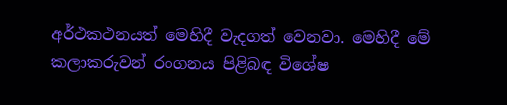අර්ථකථනයත් මෙහිදී වැදගත් වෙනවා. මෙහිදී මේ කලාකරුවන් රංගනය පිළිබඳ විශේෂ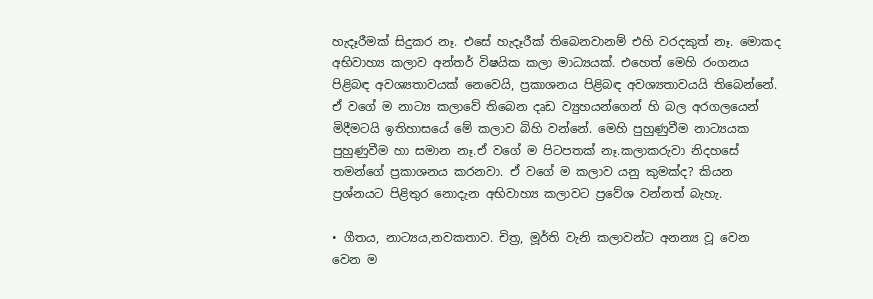හැදෑරීමක් සිදුකර නෑ. එසේ හැදෑරීක් තිබෙනවානම් එහි වරදකුත් නෑ. මොකද අභිවාහ්‍ය කලාව අන්තර් විෂයික කලා මාධ්‍යයක්. එහෙත් මෙහි රංගනය පිළිබඳ අවශ්‍යතාවයක් නෙවෙයි, ප්‍රකාශනය පිළිබඳ අවශ්‍යතාවයයි තිබෙන්නේ. ඒ වගේ ම නාට්‍ය කලාවේ තිබෙන දෘඩ ව්‍යුහයන්ගෙන් හි බල අරගලයෙන් මිදීමටයි ඉතිහාසයේ මේ කලාව බිහි වන්නේ. මෙහි පුහුණුවීම නාට්‍යයක පුහුණුවීම හා සමාන නෑ.ඒ වගේ ම පිටපතක් නෑ.කලාකරුවා නිදහසේ තමන්ගේ ප්‍රකාශනය කරනවා. ඒ වගේ ම කලාව යනු කුමක්ද? කියන ප්‍රශ්නයට පිළිතුර නොදැන අභිවාහ්‍ය කලාවට ප්‍රවේශ වන්නත් බැහැ.

• ගීතය, නාට්‍යය,නවකතාව. චිත්‍ර, මූර්ති වැනි කලාවන්ට අනන්‍ය වූ වෙන වෙන ම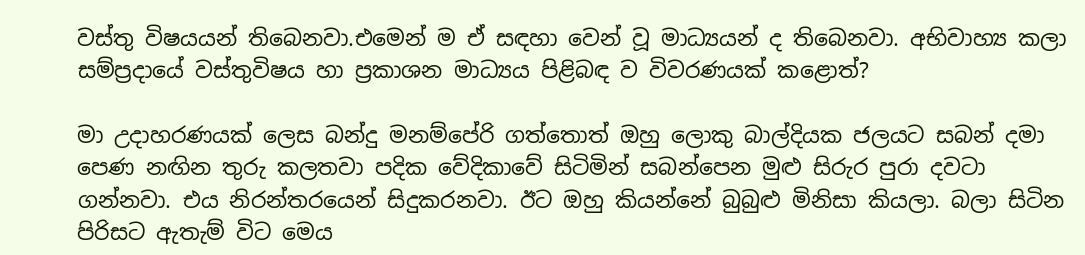වස්තු විෂයයන් තිබෙනවා.එමෙන් ම ඒ සඳහා වෙන් වූ මාධ්‍යයන් ද තිබෙනවා. අභිවාහ්‍ය කලා සම්ප්‍රදායේ වස්තුවිෂය හා ප්‍රකාශන මාධ්‍යය පිළිබඳ ව විවරණයක් කළොත්?

මා උදාහරණයක් ලෙස බන්දු මනම්පේරි ගත්තොත් ඔහු ලොකු බාල්දියක ජලයට සබන් දමා පෙණ නඟින තුරු කලතවා පදික වේදිකාවේ සිටිමින් සබන්පෙන මුළු සිරුර පුරා දවටා ගන්නවා. එය නිරන්තරයෙන් සිදුකරනවා. ඊට ඔහු කියන්නේ බුබුළු මිනිසා කියලා. බලා සිටින පිරිසට ඇතැම් විට මෙය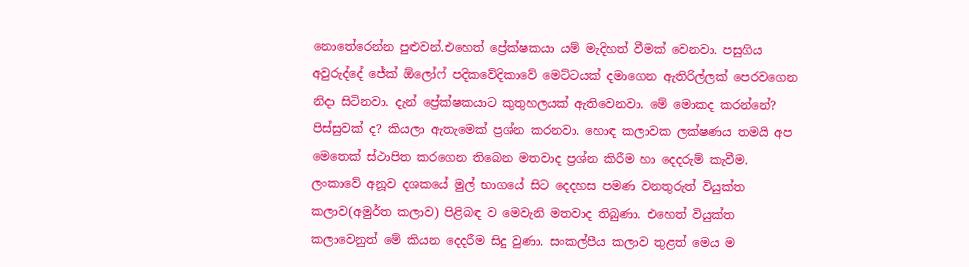නොතේරෙන්න පුළුවන්.එහෙත් ප්‍රේක්ෂකයා යම් මැදිහත් වීමක් වෙනවා. පසුගිය අවුරුද්දේ ජේක් ඕලෝෆ් පදිකවේදිකාවේ මෙට්ටයක් දමාගෙන ඇතිරිල්ලක් පෙරවගෙන නිදා සිටිනවා. දැන් ප්‍රේක්ෂකයාට කුතුහලයක් ඇතිවෙනවා. මේ මොකද කරන්නේ? පිස්සුවක් ද? කියලා ඇතැමෙක් ප්‍රශ්න කරනවා. හොඳ කලාවක ලක්ෂණය තමයි අප මෙතෙක් ස්ථාපිත කරගෙන තිබෙන මතවාද ප්‍රශ්න කිරීම හා දෙදරුම් කැවීම. ලංකාවේ අනූව දශකයේ මුල් භාගයේ සිට දෙදහස පමණ වනතුරුත් වියුක්ත කලාව(අමුර්ත කලාව) පිළිබඳ ව මෙවැනි මතවාද තිබුණා. එහෙත් වියුක්ත කලාවෙනුත් මේ කියන දෙදරීම සිදු වුණා. සංකල්පීය කලාව තුළත් මෙය ම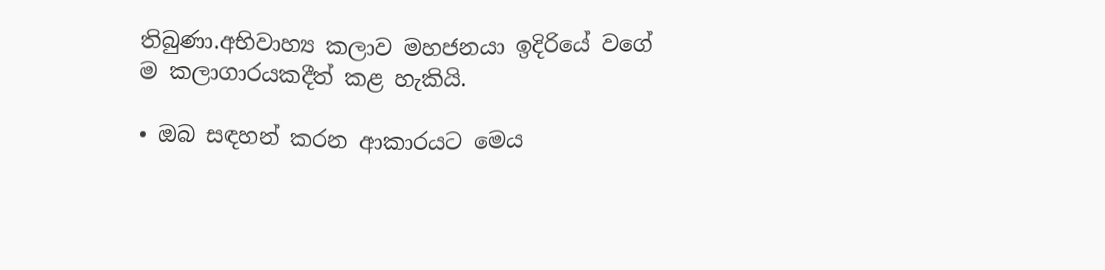තිබුණා.අභිවාහ්‍ය කලාව මහජනයා ඉදිරියේ වගේ ම කලාගාරයකදීත් කළ හැකියි.

• ඔබ සඳහන් කරන ආකාරයට මෙය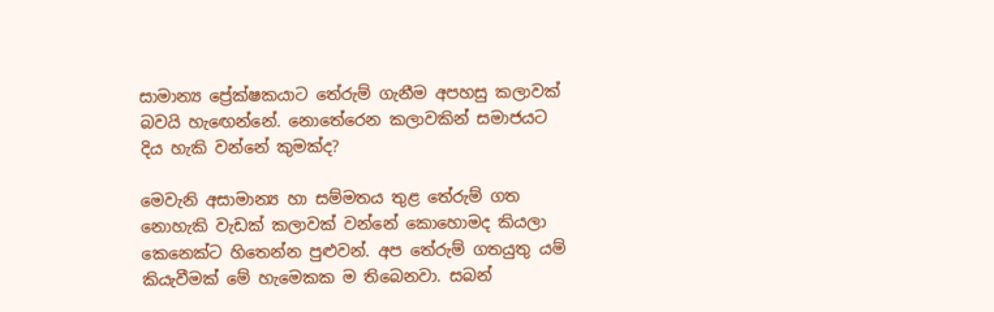සාමාන්‍ය ප්‍රේක්ෂකයාට තේරුම් ගැනීම අපහසු කලාවක් බවයි හැඟෙන්නේ. නොතේරෙන කලාවකින් සමාජයට දිය හැකි වන්නේ කුමක්ද?

මෙවැනි අසාමාන්‍ය හා සම්මතය තුළ තේරුම් ගත නොහැකි වැඩක් කලාවක් වන්නේ කොහොමද කියලා කෙනෙක්ට හිතෙන්න පුළුවන්. අප තේරුම් ගතයුතු යම් කියැවීමක් මේ හැමෙකක ම තිබෙනවා. සබන්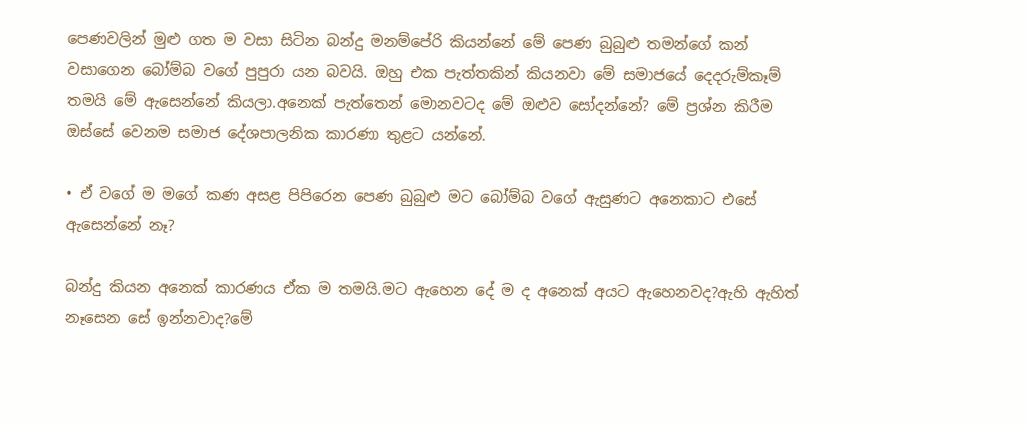පෙණවලින් මුළු ගත ම වසා සිටින බන්දු මනම්පේරි කියන්නේ මේ පෙණ බුබුළු තමන්ගේ කන් වසාගෙන බෝම්බ වගේ පුපුරා යන බවයි. ඔහු එක පැත්තකින් කියනවා මේ සමාජයේ දෙදරුම්කෑම් තමයි මේ ඇසෙන්නේ කියලා.අනෙක් පැත්තෙන් මොනවටද මේ ඔළුව සෝදන්නේ? මේ ප්‍රශ්න කිරීම ඔස්සේ වෙනම සමාජ දේශපාලනික කාරණා තුළට යන්නේ.

• ඒ වගේ ම මගේ කණ අසළ පිපිරෙන පෙණ බුබුළු මට බෝම්බ වගේ ඇසුණට අනෙකාට එසේ ඇසෙන්නේ නෑ?

බන්දු කියන අනෙක් කාරණය ඒක ම තමයි.මට ඇහෙන දේ ම ද අනෙක් අයට ඇහෙනවද?ඇහි ඇහිත් නෑසෙන සේ ඉන්නවාද?මේ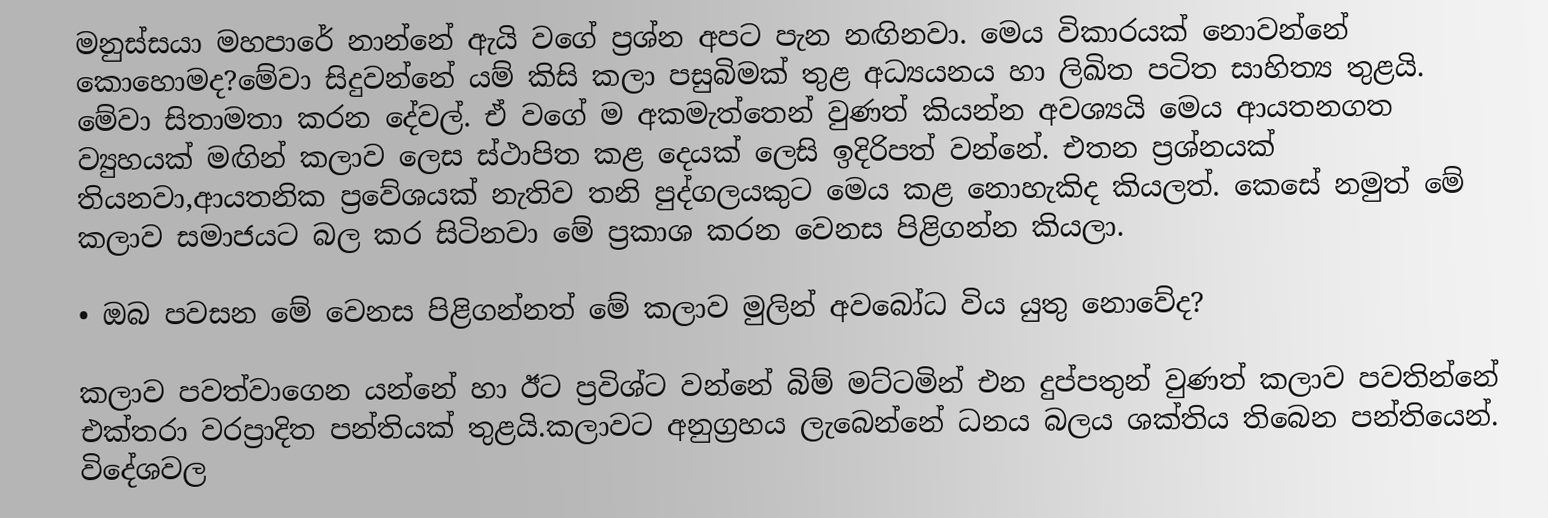මනුස්සයා මහපාරේ නාන්නේ ඇයි වගේ ප්‍රශ්න අපට පැන නඟිනවා. මෙය විකාරයක් නොවන්නේ කොහොමද?මේවා සිදුවන්නේ යම් කිසි කලා පසුබිමක් තුළ අධ්‍යයනය හා ලිඛිත පටිත සාහිත්‍ය තුළයි. මේවා සිතාමතා කරන දේවල්. ඒ වගේ ම අකමැත්තෙන් වුණත් කියන්න අවශ්‍යයි මෙය ආයතනගත ව්‍යුහයක් මඟින් කලාව ලෙස ස්ථාපිත කළ දෙයක් ලෙසි ඉදිරිපත් වන්නේ. එතන ප්‍රශ්නයක් තියනවා,ආයතනික ප්‍රවේශයක් නැතිව තනි පුද්ගලයකුට මෙය කළ නොහැකිද කියලත්. කෙසේ නමුත් මේ කලාව සමාජයට බල කර සිටිනවා මේ ප්‍රකාශ කරන වෙනස පිළිගන්න කියලා.

• ඔබ පවසන මේ වෙනස පිළිගන්නත් මේ කලාව මුලින් අවබෝධ විය යුතු නොවේද?

කලාව පවත්වාගෙන යන්නේ හා ඊට ප්‍රවිශ්ට වන්නේ බිම් මට්ටමින් එන දුප්පතුන් වුණත් කලාව පවතින්නේ එක්තරා වරප්‍රාදිත පන්තියක් තුළයි.කලාවට අනුග්‍රහය ලැබෙන්නේ ධනය බලය ශක්තිය තිබෙන පන්තියෙන්. විදේශවල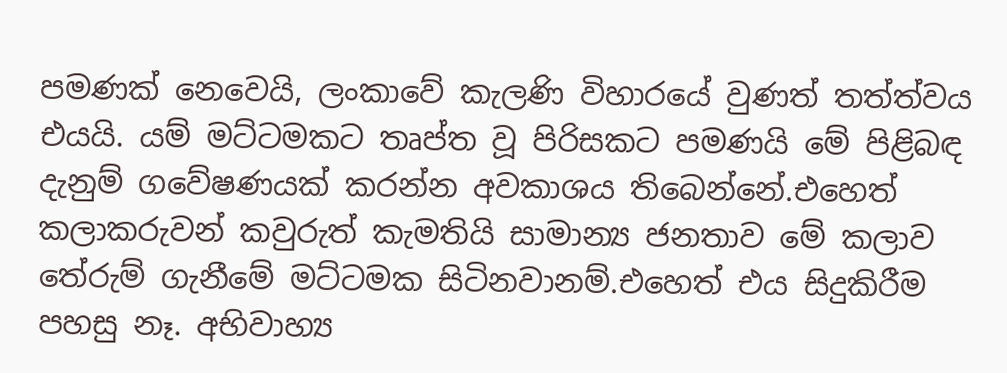පමණක් නෙවෙයි, ලංකාවේ කැලණි විහාරයේ වුණත් තත්ත්වය එයයි. යම් මට්ටමකට තෘප්ත වූ පිරිසකට පමණයි මේ පිළිබඳ දැනුම් ගවේෂණයක් කරන්න අවකාශය තිබෙන්නේ.එහෙත් කලාකරුවන් කවුරුත් කැමතියි සාමාන්‍ය ජනතාව මේ කලාව තේරුම් ගැනීමේ මට්ටමක සිටිනවානම්.එහෙත් එය සිදුකිරීම පහසු නෑ. අභිවාහ්‍ය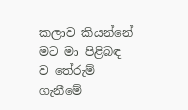කලාව කියන්නේ මට මා පිළිබඳ ව තේරුම් ගැනීමේ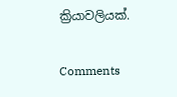ක්‍රියාවලියක්.

Comments